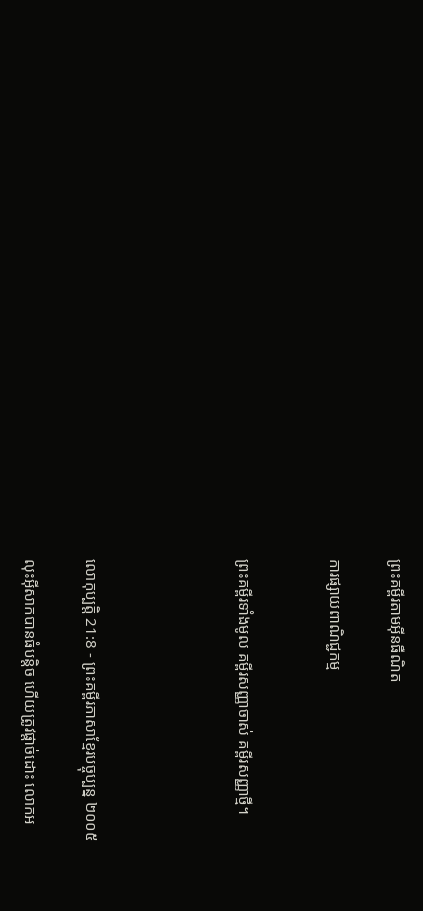ព្រះគម្ពីរតាមអ៊ីនធឺណិត

ការផ្សាយពាណិជ្ជកម្ម


ព្រះគម្ពីរទាំងមូល គម្ពីរសញ្ញាចាស់ គម្ពីរសញ្ញាថ្មី។




លោកុ‌ប្បត្តិ 21:8 - ព្រះគម្ពីរភាសាខ្មែរបច្ចុប្បន្ន ២០០៥

លុះអ៊ីសាកបានធំបន្តិច ហើយត្រូវផ្ដាច់ដោះ លោកអ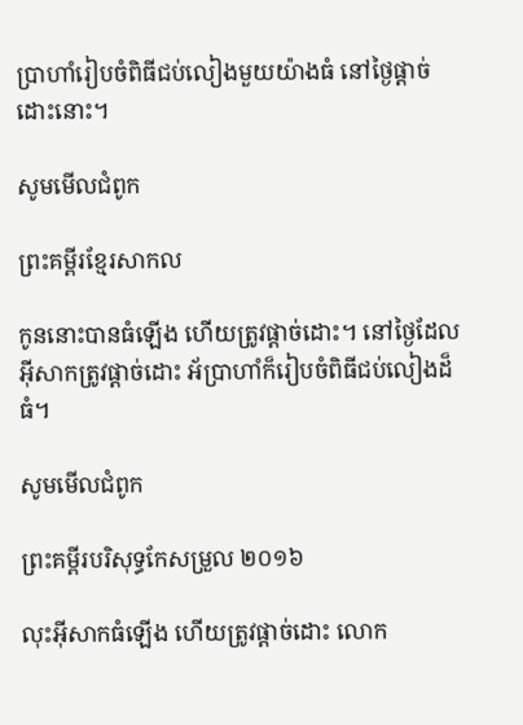ប្រាហាំរៀបចំពិធីជប់‌លៀងមួយយ៉ាងធំ នៅថ្ងៃផ្ដាច់ដោះនោះ។

សូមមើលជំពូក

ព្រះគម្ពីរខ្មែរសាកល

កូននោះបានធំឡើង ហើយត្រូវផ្ដាច់ដោះ។ នៅថ្ងៃដែលអ៊ីសាកត្រូវផ្ដាច់ដោះ អ័ប្រាហាំក៏រៀបចំពិធីជប់លៀងដ៏ធំ។

សូមមើលជំពូក

ព្រះគម្ពីរបរិសុទ្ធកែសម្រួល ២០១៦

លុះអ៊ីសាកធំឡើង ហើយត្រូវផ្តាច់ដោះ លោក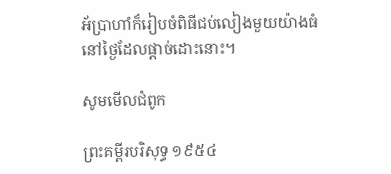អ័ប្រា‌ហាំក៏រៀបចំពិធីជប់‌លៀងមួយយ៉ាងធំនៅថ្ងៃដែលផ្តាច់ដោះនោះ។

សូមមើលជំពូក

ព្រះគម្ពីរបរិសុទ្ធ ១៩៥៤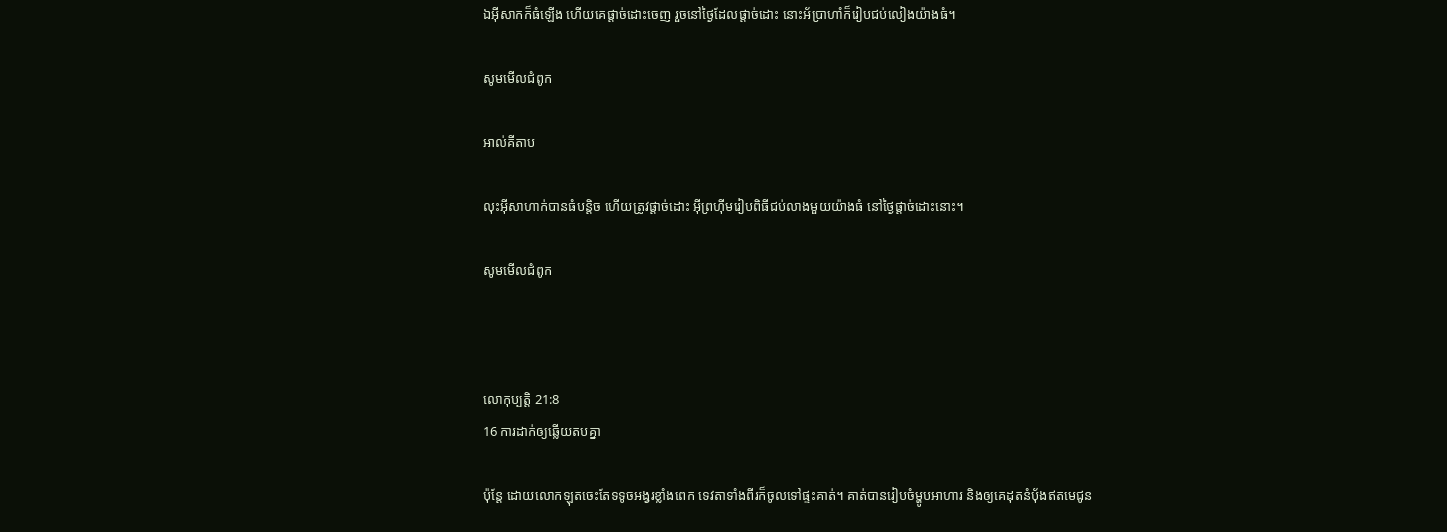ឯអ៊ីសាកក៏ធំឡើង ហើយគេផ្តាច់ដោះចេញ រួចនៅថ្ងៃដែលផ្តាច់ដោះ នោះអ័ប្រា‌ហាំក៏រៀបជប់‌លៀងយ៉ាងធំ។

សូមមើលជំពូក

អាល់គីតាប

លុះអ៊ីសា‌ហាក់បានធំបន្តិច ហើយត្រូវផ្តាច់ដោះ អ៊ីព្រហ៊ីមរៀបពិធីជប់លាងមួយយ៉ាងធំ នៅថ្ងៃផ្តាច់ដោះនោះ។

សូមមើលជំពូក



លោកុ‌ប្បត្តិ 21:8
16 ការដាក់ឲ្យឆ្លើយតបគ្នា

ប៉ុន្តែ ដោយលោកឡុតចេះតែទទូចអង្វរខ្លាំងពេក ទេវតាទាំងពីរក៏ចូលទៅផ្ទះគាត់។ គាត់បានរៀបចំម្ហូបអាហារ និងឲ្យគេដុតនំប៉័ងឥតមេជូន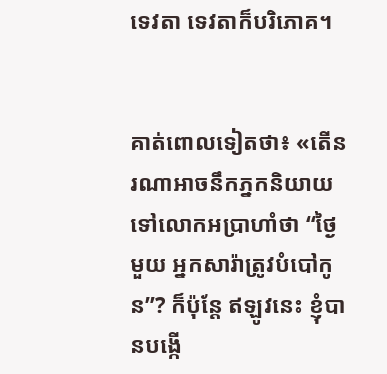ទេវតា ទេវតាក៏បរិភោគ។


គាត់ពោលទៀតថា៖ «តើនរណាអាចនឹកភ្នកនិយាយទៅលោកអប្រាហាំថា “ថ្ងៃមួយ អ្នកសារ៉ាត្រូវបំបៅកូន”? ក៏ប៉ុន្តែ ឥឡូវនេះ ខ្ញុំបានបង្កើ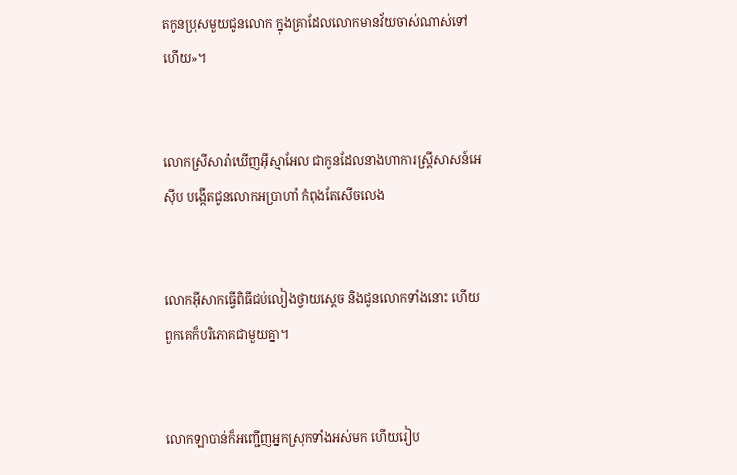តកូនប្រុសមួយជូនលោក ក្នុងគ្រាដែលលោកមានវ័យចាស់ណាស់ទៅហើយ»។


លោកស្រីសារ៉ាឃើញអ៊ីស្មា‌អែល ជាកូនដែលនាងហាការស្ត្រីសាសន៍អេស៊ីប បង្កើតជូនលោកអប្រាហាំ កំពុងតែសើចលេង


លោកអ៊ីសាកធ្វើពិធីជប់‌លៀងថ្វាយស្ដេច និងជូនលោកទាំងនោះ ហើយពួកគេក៏បរិភោគជាមួយគ្នា។


លោកឡាបាន់ក៏អញ្ជើញអ្នកស្រុកទាំងអស់មក ហើយរៀប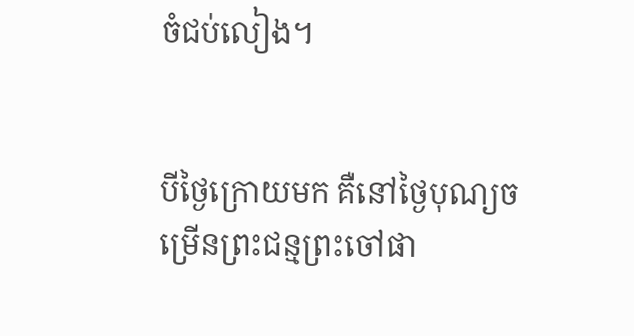ចំជប់‌លៀង។


បីថ្ងៃក្រោយមក គឺនៅថ្ងៃបុណ្យចម្រើនព្រះ‌ជន្មព្រះចៅផា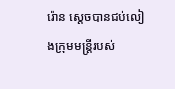រ៉ោន ស្ដេចបានជប់‌លៀងក្រុមមន្ត្រីរបស់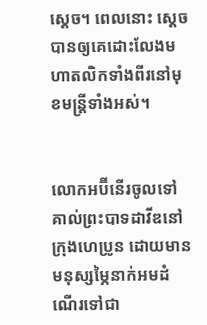ស្ដេច។ ពេលនោះ ស្ដេចបានឲ្យគេដោះលែងមហា‌តលិកទាំងពីរនៅមុខមន្ត្រីទាំងអស់។


លោកអប៊ី‌នើរចូលទៅគាល់ព្រះ‌បាទដាវីឌនៅក្រុងហេប្រូន ដោយមានមនុស្សម្ភៃនាក់អមដំណើរទៅជា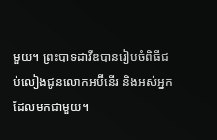មួយ។ ព្រះ‌បាទដាវីឌបានរៀបចំពិធីជប់‌លៀងជូនលោកអប៊ី‌នើរ និងអស់អ្នកដែលមកជាមួយ។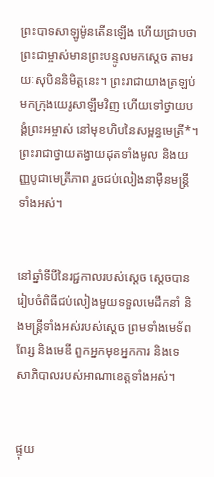ព្រះ‌បាទសាឡូម៉ូនតើនឡើង ហើយជ្រាបថាព្រះ‌ជាម្ចាស់មានព្រះ‌បន្ទូលមកស្ដេច តាមរយៈសុបិននិមិត្តនេះ។ ព្រះ‌រាជាយាងត្រឡប់មកក្រុងយេរូ‌សាឡឹមវិញ ហើយទៅថ្វាយ‌បង្គំព្រះ‌អម្ចាស់ នៅមុខហិបនៃសម្ពន្ធ‌មេត្រី*។ ព្រះ‌រាជាថ្វាយតង្វាយដុតទាំងមូល និងយញ្ញ‌បូជាមេត្រី‌ភាព រួចជប់‌លៀងនាម៉ឺនមន្ត្រីទាំងអស់។


នៅឆ្នាំទីបីនៃរជ្ជ‌កាលរបស់ស្ដេច ស្ដេចបានរៀបចំពិធីជប់‌លៀងមួយទទួលមេដឹកនាំ និងមន្ត្រីទាំងអស់របស់ស្ដេច ព្រមទាំងមេ‌ទ័ពពែរ្ស និងមេឌី ពួកអ្នកមុខអ្នកការ និងទេសា‌ភិបាលរបស់អាណា‌ខេត្តទាំងអស់។


ផ្ទុយ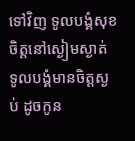ទៅវិញ ទូលបង្គំសុខចិត្តនៅស្ងៀមស្ងាត់ ទូលបង្គំមានចិត្តស្ងប់ ដូចកូន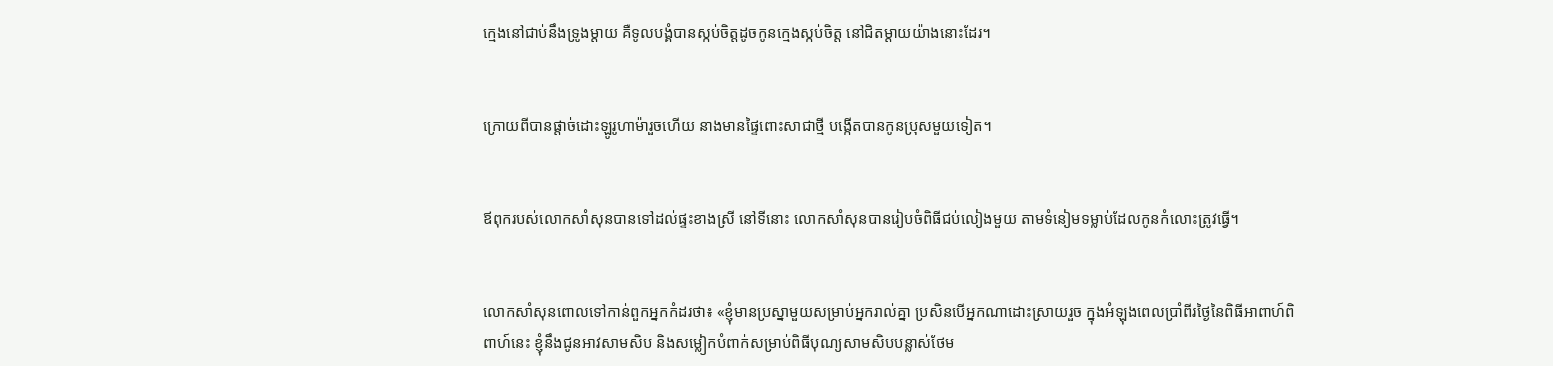ក្មេងនៅជាប់នឹងទ្រូងម្ដាយ គឺទូលបង្គំបានស្កប់ចិត្តដូចកូនក្មេងស្កប់ចិត្ត នៅជិតម្ដាយយ៉ាងនោះដែរ។


ក្រោយពីបានផ្ដាច់ដោះឡូរូ‌ហាម៉ារួចហើយ នាងមានផ្ទៃពោះសាជាថ្មី បង្កើតបានកូនប្រុសមួយទៀត។


ឪពុករបស់លោកសាំសុនបានទៅដល់ផ្ទះខាងស្រី នៅទីនោះ លោកសាំសុនបានរៀបចំពិធីជប់‌លៀងមួយ តាមទំនៀម‌ទម្លាប់ដែលកូនកំលោះត្រូវធ្វើ។


លោកសាំសុនពោលទៅកាន់ពួកអ្នកកំដរថា៖ «ខ្ញុំមានប្រស្នាមួយសម្រាប់អ្នករាល់គ្នា ប្រសិនបើអ្នកណាដោះស្រាយរួច ក្នុងអំឡុងពេលប្រាំ‌ពីរថ្ងៃនៃពិធីអាពាហ៍‌ពិពាហ៍នេះ ខ្ញុំនឹងជូនអាវសាម‌សិប និងសម្លៀក‌បំពាក់សម្រាប់ពិធីបុណ្យសាម‌សិបបន្លាស់ថែម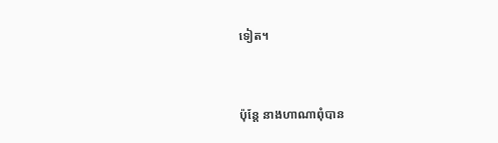ទៀត។


ប៉ុន្តែ នាងហាណាពុំបាន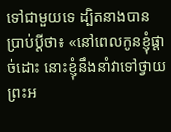ទៅជាមួយទេ ដ្បិតនាងបានប្រាប់ប្ដីថា៖ «នៅពេលកូនខ្ញុំផ្ដាច់ដោះ នោះខ្ញុំនឹងនាំវាទៅថ្វាយព្រះ‌អ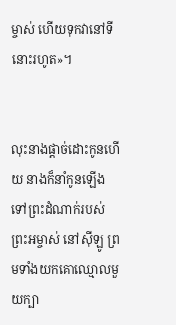ម្ចាស់ ហើយទុកវានៅទីនោះរហូត»។


លុះនាងផ្ដាច់ដោះកូនហើយ នាងក៏នាំកូនឡើងទៅព្រះ‌ដំណាក់របស់ព្រះ‌អម្ចាស់ នៅស៊ីឡូ ព្រមទាំងយកគោឈ្មោលមួយក្បា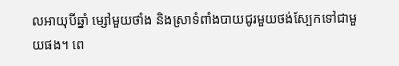លអាយុបីឆ្នាំ ម្សៅមួយថាំង និងស្រាទំពាំង‌បាយជូរមួយថង់ស្បែកទៅជាមួយផង។ ពេ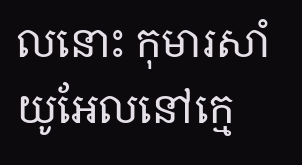លនោះ កុមារសាំយូ‌អែលនៅក្មេ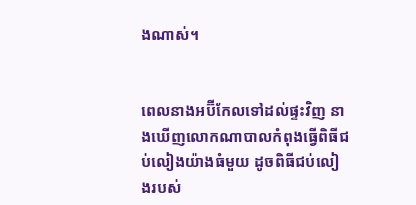ងណាស់។


ពេលនាងអប៊ី‌កែលទៅដល់ផ្ទះវិញ នាងឃើញលោកណាបាលកំពុងធ្វើពិធីជប់‌លៀងយ៉ាងធំមួយ ដូចពិធីជប់‌លៀងរបស់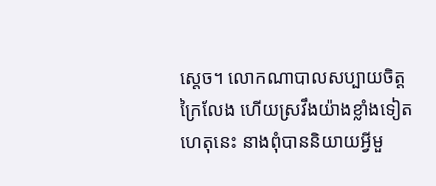ស្ដេច។ លោកណាបាលសប្បាយចិត្តក្រៃ‌លែង ហើយស្រវឹងយ៉ាងខ្លាំងទៀត ហេតុនេះ នាងពុំបាននិយាយអ្វីមួ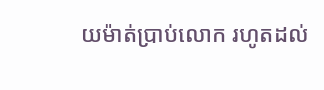យម៉ាត់ប្រាប់លោក រហូតដល់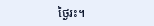ថ្ងៃរះ។